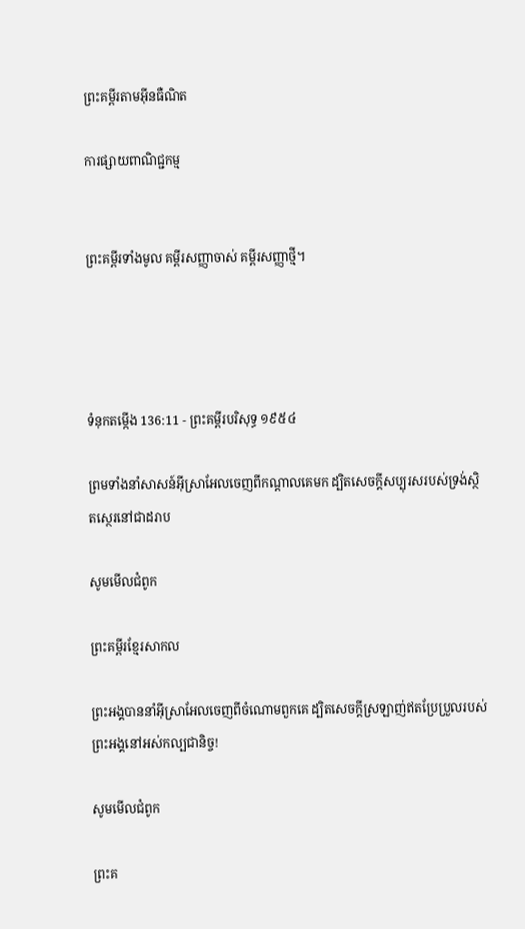ព្រះគម្ពីរតាមអ៊ីនធឺណិត

ការផ្សាយពាណិជ្ជកម្ម


ព្រះគម្ពីរទាំងមូល គម្ពីរសញ្ញាចាស់ គម្ពីរសញ្ញាថ្មី។




ទំនុកតម្កើង 136:11 - ព្រះគម្ពីរបរិសុទ្ធ ១៩៥៤

ព្រមទាំងនាំសាសន៍អ៊ីស្រាអែលចេញពីកណ្តាលគេមក ដ្បិតសេចក្ដីសប្បុរសរបស់ទ្រង់ស្ថិត‌ស្ថេរនៅជាដរាប

សូមមើលជំពូក

ព្រះគម្ពីរខ្មែរសាកល

ព្រះអង្គបាននាំអ៊ីស្រាអែលចេញពីចំណោមពួកគេ ដ្បិតសេចក្ដីស្រឡាញ់ឥតប្រែប្រួលរបស់ព្រះអង្គនៅអស់កល្បជានិច្ច!

សូមមើលជំពូក

ព្រះគ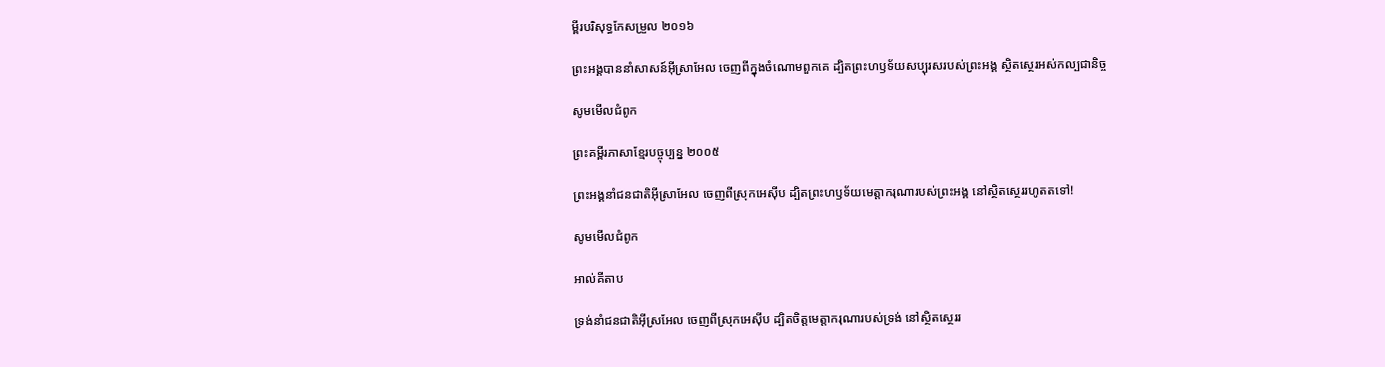ម្ពីរបរិសុទ្ធកែសម្រួល ២០១៦

ព្រះ‌អង្គបាននាំសាសន៍អ៊ីស្រា‌អែល ចេញពីក្នុងចំណោមពួក‌គេ ដ្បិតព្រះ‌ហឫ‌ទ័យសប្បុរសរបស់ព្រះ‌អង្គ ស្ថិត‌ស្ថេរអស់កល្បជានិច្ច

សូមមើលជំពូក

ព្រះគម្ពីរភាសាខ្មែរបច្ចុប្បន្ន ២០០៥

ព្រះអង្គនាំជន‌ជាតិអ៊ីស្រា‌អែល ចេញពីស្រុកអេស៊ីប ដ្បិតព្រះ‌ហឫទ័យមេត្តាករុណារបស់ព្រះអង្គ នៅស្ថិត‌ស្ថេររហូតតទៅ!

សូមមើលជំពូក

អាល់គីតាប

ទ្រង់នាំជន‌ជាតិអ៊ីស្រ‌អែល ចេញពីស្រុកអេស៊ីប ដ្បិតចិត្តមេត្តា‌ករុណារបស់ទ្រង់ នៅស្ថិត‌ស្ថេររ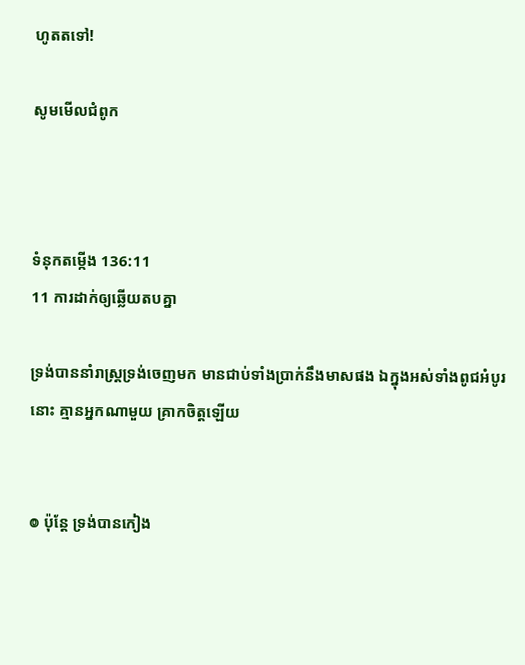ហូតតទៅ!

សូមមើលជំពូក



ទំនុកតម្កើង 136:11
11 ការដាក់ឲ្យឆ្លើយតបគ្នា

ទ្រង់បាននាំរាស្ត្រទ្រង់ចេញមក មានជាប់ទាំងប្រាក់នឹងមាសផង ឯក្នុងអស់ទាំងពូជអំបូរនោះ គ្មានអ្នកណាមួយ គ្រាក‌ចិត្តឡើយ


៙ ប៉ុន្តែ ទ្រង់បានកៀង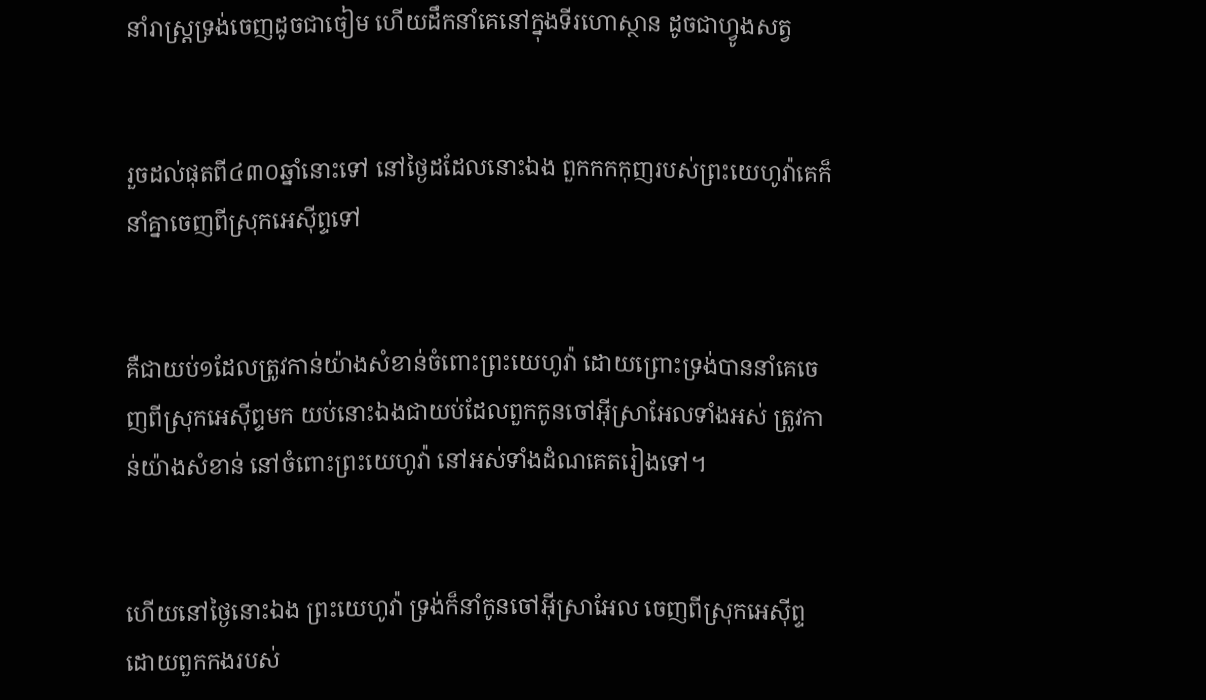នាំរាស្ត្រទ្រង់ចេញដូចជាចៀម ហើយដឹក‌នាំគេនៅក្នុងទីរហោ‌ស្ថាន ដូចជាហ្វូងសត្វ


រួចដល់ផុតពី៤៣០ឆ្នាំនោះទៅ នៅថ្ងៃដដែលនោះឯង ពួកកក‌កុញរបស់ព្រះ‌យេហូវ៉ាគេក៏នាំគ្នាចេញពីស្រុកអេស៊ីព្ទទៅ


គឺជាយប់១ដែលត្រូវកាន់យ៉ាងសំខាន់ចំពោះព្រះ‌យេហូវ៉ា ដោយព្រោះទ្រង់បាននាំគេចេញពីស្រុកអេស៊ីព្ទមក យប់នោះឯងជាយប់ដែលពួកកូនចៅអ៊ីស្រាអែលទាំងអស់ ត្រូវកាន់យ៉ាងសំខាន់ នៅចំពោះព្រះ‌យេហូវ៉ា នៅអស់ទាំងដំណគេតរៀងទៅ។


ហើយនៅថ្ងៃនោះឯង ព្រះ‌យេហូវ៉ា ទ្រង់ក៏នាំកូនចៅអ៊ីស្រាអែល ចេញពីស្រុកអេស៊ីព្ទដោយពួកកងរបស់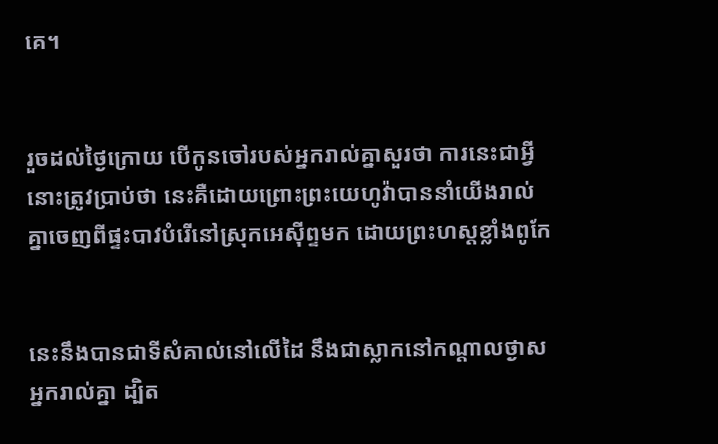គេ។


រួចដល់ថ្ងៃក្រោយ បើកូនចៅរបស់អ្នករាល់គ្នាសួរថា ការនេះជាអ្វី នោះត្រូវប្រាប់ថា នេះគឺដោយព្រោះព្រះ‌យេហូវ៉ាបាននាំយើងរាល់គ្នាចេញពីផ្ទះបាវបំរើនៅស្រុកអេស៊ីព្ទមក ដោយព្រះ‌ហស្តខ្លាំងពូកែ


នេះនឹងបានជាទីសំគាល់នៅលើដៃ នឹងជាស្លាកនៅកណ្តាលថ្ងាសអ្នករាល់គ្នា ដ្បិត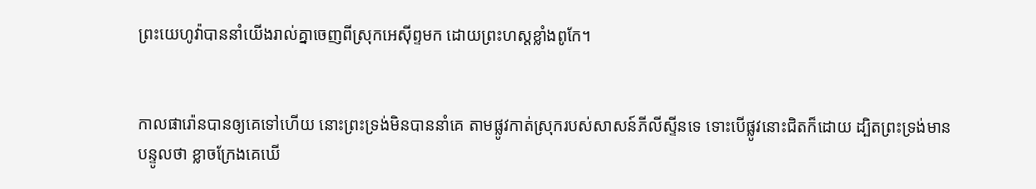ព្រះ‌យេហូវ៉ាបាននាំយើងរាល់គ្នាចេញពីស្រុកអេស៊ីព្ទមក ដោយព្រះ‌ហស្តខ្លាំងពូកែ។


កាលផារ៉ោនបានឲ្យគេទៅហើយ នោះព្រះទ្រង់មិនបាននាំគេ តាមផ្លូវកាត់ស្រុករបស់សាសន៍ភីលីស្ទីនទេ ទោះបើផ្លូវនោះជិតក៏ដោយ ដ្បិតព្រះទ្រង់មានបន្ទូលថា ខ្លាចក្រែងគេឃើ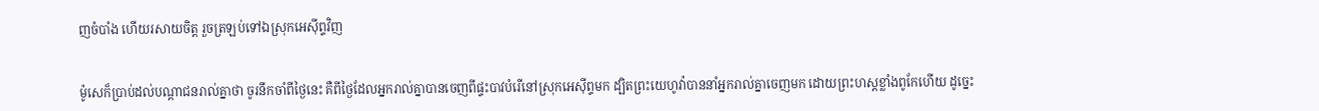ញចំបាំង ហើយរសាយចិត្ត រួចត្រឡប់ទៅឯស្រុកអេស៊ីព្ទវិញ


ម៉ូសេក៏ប្រាប់ដល់បណ្តាជនរាល់គ្នាថា ចូរនឹកចាំពីថ្ងៃនេះ គឺពីថ្ងៃដែលអ្នករាល់គ្នាបានចេញពីផ្ទះបាវបំរើនៅស្រុកអេស៊ីព្ទមក ដ្បិតព្រះ‌យេហូវ៉ាបាននាំអ្នករាល់គ្នាចេញមក ដោយព្រះ‌ហស្តខ្លាំងពូកែហើយ ដូច្នេះ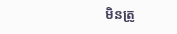មិនត្រូ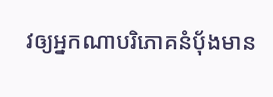វឲ្យអ្នកណាបរិភោគនំបុ័ងមាន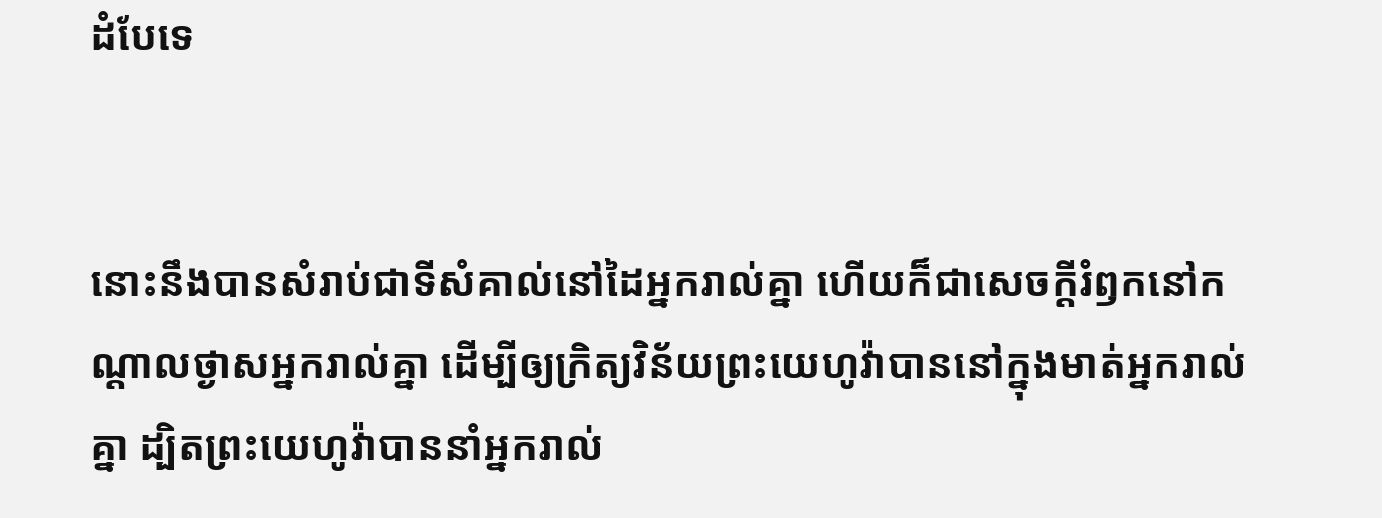ដំបែទេ


នោះនឹងបានសំរាប់ជាទីសំគាល់នៅដៃអ្នករាល់គ្នា ហើយក៏ជាសេចក្ដីរំឭកនៅកណ្តាលថ្ងាសអ្នករាល់គ្នា ដើម្បីឲ្យក្រិត្យ‌វិន័យព្រះ‌យេហូវ៉ាបាននៅក្នុងមាត់អ្នករាល់គ្នា ដ្បិតព្រះ‌យេហូវ៉ាបាននាំអ្នករាល់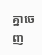គ្នាចេញ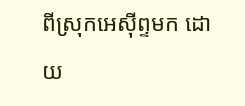ពីស្រុកអេស៊ីព្ទមក ដោយ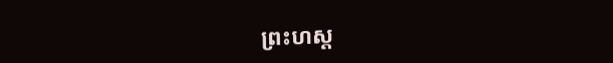ព្រះ‌ហស្ត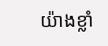យ៉ាងខ្លាំ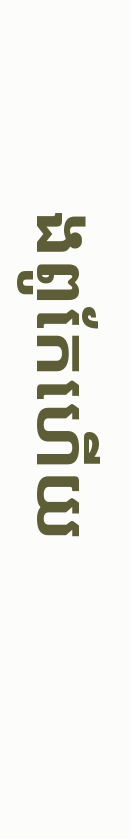ងពូកែហើយ